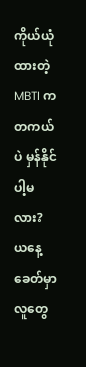ကိုယ်ယုံထားတဲ့ MBTI က တကယ်ပဲ မှန်နိုင်ပါ့မလား?
ယနေ့ခေတ်မှာ လူတွေ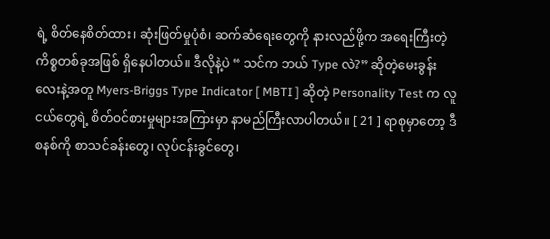ရဲ့ စိတ်နေစိတ်ထား၊ ဆုံးဖြတ်မှုပုံစံ၊ ဆက်ဆံရေးတွေကို နားလည်ဖို့က အရေးကြီးတဲ့ကိစ္စတစ်ခုအဖြစ် ရှိနေပါတယ်။ ဒီလိုနဲ့ပဲ “ သင်က ဘယ် Type လဲ?” ဆိုတဲ့မေးခွန်းလေးနဲ့အတူ Myers-Briggs Type Indicator [ MBTI ] ဆိုတဲ့ Personality Test က လူငယ်တွေရဲ့ စိတ်ဝင်စားမှုများအကြားမှာ နာမည်ကြီးလာပါတယ်။ [ 21 ] ရာစုမှာတော့ ဒီစနစ်ကို စာသင်ခန်းတွေ၊ လုပ်ငန်းခွင်တွေ၊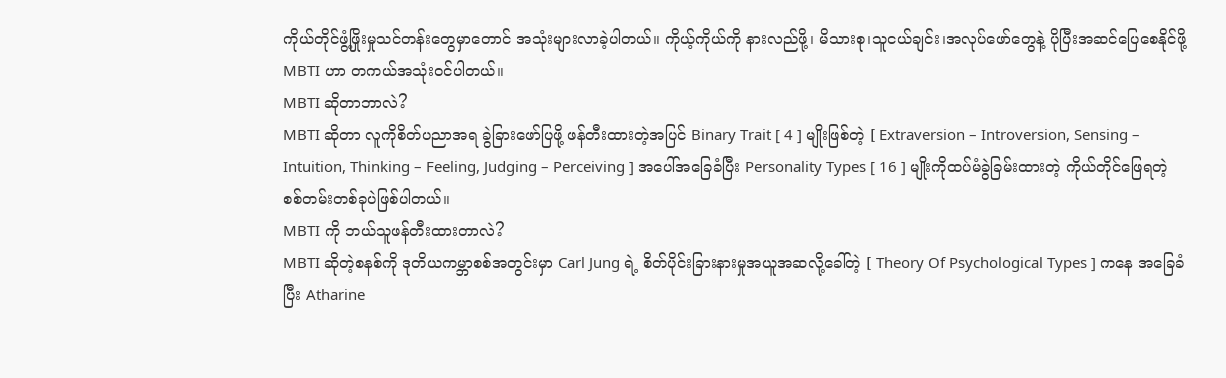ကိုယ်တိုင်ဖွံ့ဖြိုးမှုသင်တန်းတွေမှာတောင် အသုံးများလာခဲ့ပါတယ်။ ကိုယ့်ကိုယ်ကို နားလည်ဖို့၊ မိသားစု၊သူငယ်ချင်း၊အလုပ်ဖော်တွေနဲ့ ပိုပြီးအဆင်ပြေစေနိုင်ဖို့ MBTI ဟာ တကယ်အသုံးဝင်ပါတယ်။
MBTI ဆိုတာဘာလဲ?
MBTI ဆိုတာ လူကိုစိတ်ပညာအရ ခွဲခြားဖော်ပြဖို့ ဖန်တီးထားတဲ့အပြင် Binary Trait [ 4 ] မျိုးဖြစ်တဲ့ [ Extraversion – Introversion, Sensing – Intuition, Thinking – Feeling, Judging – Perceiving ] အပေါ်အခြေခံပြီး Personality Types [ 16 ] မျိုးကိုထပ်မံခွဲခြမ်းထားတဲ့ ကိုယ်တိုင်ဖြေရတဲ့စစ်တမ်းတစ်ခုပဲဖြစ်ပါတယ်။
MBTI ကို ဘယ်သူဖန်တီးထားတာလဲ?
MBTI ဆိုတဲ့စနစ်ကို ဒုတိယကမ္ဘာစစ်အတွင်းမှာ Carl Jung ရဲ့ စိတ်ပိုင်းခြားနားမှုအယူအဆလို့ခေါ်တဲ့ [ Theory Of Psychological Types ] ကနေ အခြေခံပြီး Atharine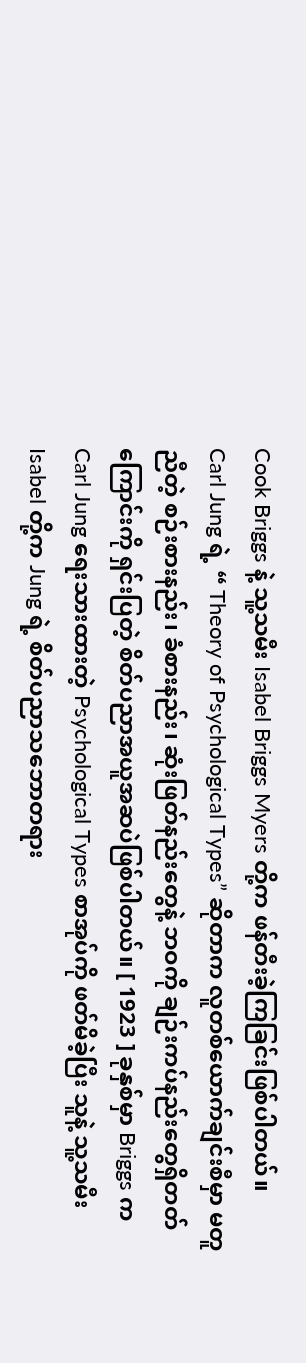Cook Briggs နဲ့ သူ့သမီး Isabel Briggs Myers တို့က ဖန်တီးခဲ့ကြခြင်းဖြစ်ပါတယ်။
Carl Jung ရဲ့ “ Theory of Psychological Types” ဆိုတာက လူတစ်ယောက်ချင်းစီမှာ မတူညီတဲ့ စဉ်းစားနည်း၊ ခံစားနည်း၊ ဆုံးဖြတ်နည်းတွေနဲ့ ဘဝကို ချဉ်းကပ်နည်းတွေရှိတတ်ကြောင်းကို ရှင်းပြတဲ့ စိတ်ပညာအယူအဆပဲဖြစ်ပါတယ်။ [ 1923 ] ခုနှစ်မှာ Briggs က Carl Jung ရေးသားထားတဲ့ Psychological Types စာအုပ်ကို ဖတ်မိခဲ့ပြီး သူနဲ့ သူ့သမီး Isabel တို့က Jung ရဲ့ စိတ်ပညာသဘောတရား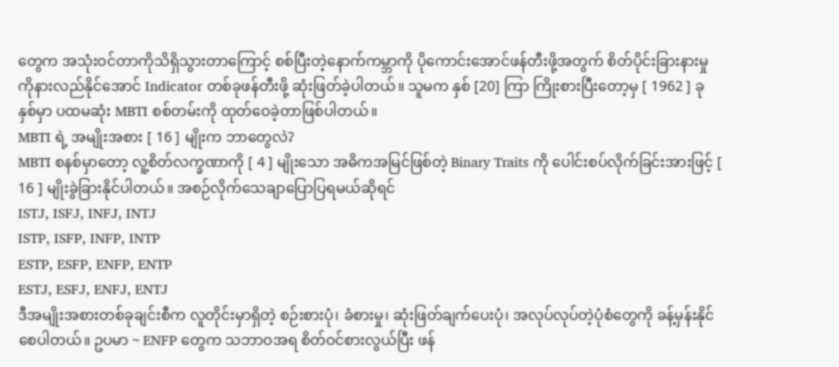တွေက အသုံးဝင်တာကိုသိရှိသွားတာကြောင့် စစ်ပြီးတဲ့နောက်ကမ္ဘာကို ပိုကောင်းအောင်ဖန်တီးဖို့အတွက် စိတ်ပိုင်းခြားနားမှုကိုနားလည်နိုင်အောင် Indicator တစ်ခုဖန်တီးဖို့ ဆုံးဖြတ်ခဲ့ပါတယ်။ သူမက နှစ် [20] ကြာ ကြိုးစားပြီးတော့မှ [ 1962 ] ခုနှစ်မှာ ပထမဆုံး MBTI စစ်တမ်းကို ထုတ်ဝေခဲ့တာဖြစ်ပါတယ်။
MBTI ရဲ့ အမျိုးအစား [ 16 ] မျိုးက ဘာတွေလဲ?
MBTI စနစ်မှာတော့ လူ့စိတ်လက္ခဏာကို [ 4 ] မျိုးသော အဓိကအမြင်ဖြစ်တဲ့ Binary Traits ကို ပေါင်းစပ်လိုက်ခြင်းအားဖြင့် [ 16 ] မျိုးခွဲခြားနိုင်ပါတယ်။ အစဉ်လိုက်သေချာပြောပြရမယ်ဆိုရင်
ISTJ, ISFJ, INFJ, INTJ
ISTP, ISFP, INFP, INTP
ESTP, ESFP, ENFP, ENTP
ESTJ, ESFJ, ENFJ, ENTJ
ဒီအမျိုးအစားတစ်ခုချင်းစီက လူတိုင်းမှာရှိတဲ့ စဉ်းစားပုံ၊ ခံစားမှု၊ ဆုံးဖြတ်ချက်ပေးပုံ၊ အလုပ်လုပ်တဲ့ပုံစံတွေကို ခန့်မှန်းနိုင်စေပါတယ်။ ဥပမာ ~ ENFP တွေက သဘာဝအရ စိတ်ဝင်စားလွယ်ပြီး ဖန်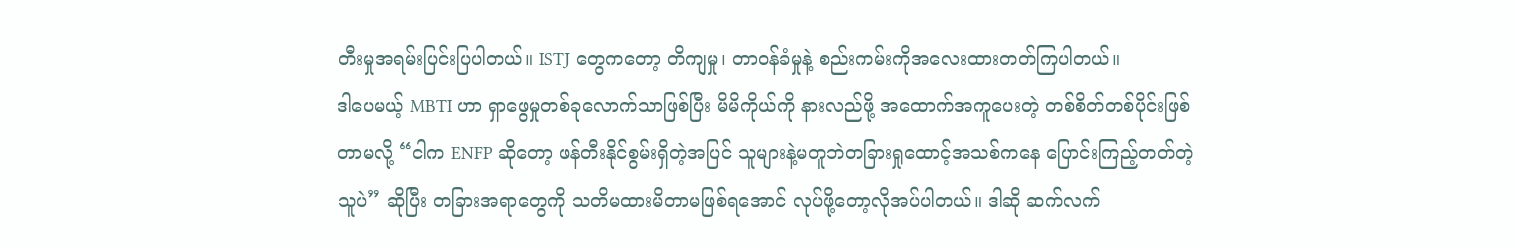တီးမှုအရမ်းပြင်းပြပါတယ်။ ISTJ တွေကတော့ တိကျမှု၊ တာဝန်ခံမှုနဲ့ စည်းကမ်းကိုအလေးထားတတ်ကြပါတယ်။
ဒါပေမယ့် MBTI ဟာ ရှာဖွေမှုတစ်ခုလောက်သာဖြစ်ပြီး မိမိကိုယ်ကို နားလည်ဖို့ အထောက်အကူပေးတဲ့ တစ်စိတ်တစ်ပိုင်းဖြစ်တာမလို့ “ငါက ENFP ဆိုတော့ ဖန်တီးနိုင်စွမ်းရှိတဲ့အပြင် သူများနဲ့မတူဘဲတခြားရှုထောင့်အသစ်ကနေ ပြောင်းကြည့်တတ်တဲ့သူပဲ” ဆိုပြီး တခြားအရာတွေကို သတိမထားမိတာမဖြစ်ရအောင် လုပ်ဖို့တော့လိုအပ်ပါတယ်။ ဒါဆို ဆက်လက်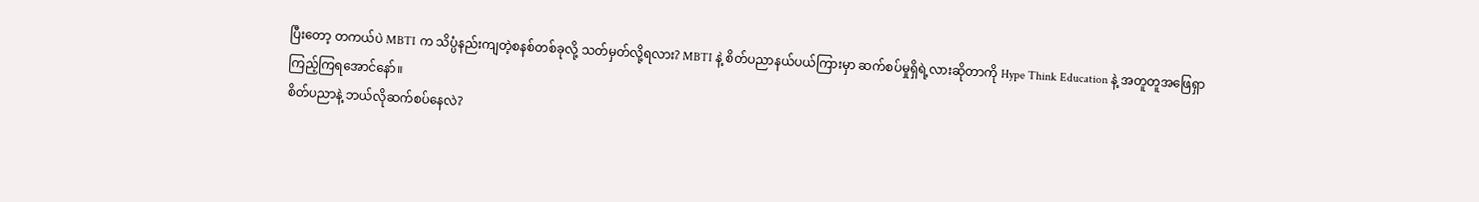ပြီးတော့ တကယ်ပဲ MBTI က သိပ္ပံနည်းကျတဲ့စနစ်တစ်ခုလို့ သတ်မှတ်လို့ရလား? MBTI နဲ့ စိတ်ပညာနယ်ပယ်ကြားမှာ ဆက်စပ်မှုရှိရဲ့လားဆိုတာကို Hype Think Education နဲ့ အတူတူအဖြေရှာကြည့်ကြရအောင်နော်။
စိတ်ပညာနဲ့ ဘယ်လိုဆက်စပ်နေလဲ?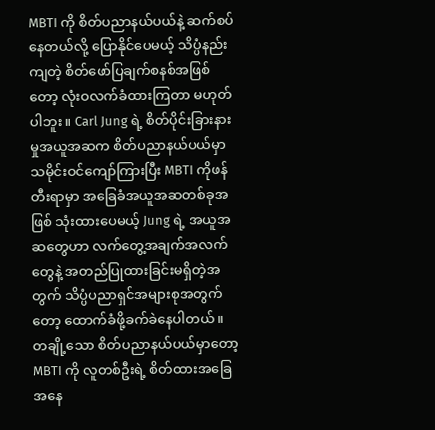MBTI ကို စိတ်ပညာနယ်ပယ်နဲ့ ဆက်စပ်နေတယ်လို့ ပြောနိုင်ပေမယ့် သိပ္ပံနည်းကျတဲ့ စိတ်ဖော်ပြချက်စနစ်အဖြစ်တော့ လုံးဝလက်ခံထားကြတာ မဟုတ်ပါဘူး။ Carl Jung ရဲ့ စိတ်ပိုင်းခြားနားမှုအယူအဆက စိတ်ပညာနယ်ပယ်မှာ သမိုင်းဝင်ကျော်ကြားပြီး MBTI ကိုဖန်တီးရာမှာ အခြေခံအယူအဆတစ်ခုအဖြစ် သုံးထားပေမယ့် Jung ရဲ့ အယူအဆတွေဟာ လက်တွေ့အချက်အလက်တွေနဲ့ အတည်ပြုထားခြင်းမရှိတဲ့အတွက် သိပ္ပံပညာရှင်အများစုအတွက်တော့ ထောက်ခံဖို့ခက်ခဲနေပါတယ်။
တချို့သော စိတ်ပညာနယ်ပယ်မှာတော့ MBTI ကို လူတစ်ဦးရဲ့ စိတ်ထားအခြေအနေ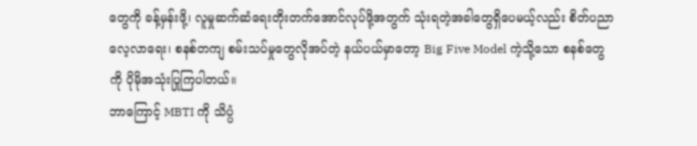တွေကို ခန့်မှန်းဖို့၊ လူမှုဆက်ဆံရေးတိုးတက်အောင်လုပ်ဖို့အတွက် သုံးရတဲ့အခါတွေရှိပေမယ့်လည်း စိတ်ပညာလေ့လာရေး၊ စနစ်တကျ စမ်းသပ်မှုတွေလိုအပ်တဲ့ နယ်ပယ်မှာတော့ Big Five Model ကဲ့သို့သော စနစ်တွေကို ပိုမိုအသုံးပြုကြပါတယ်။
ဘာကြောင့် MBTI ကို သိပ္ပံ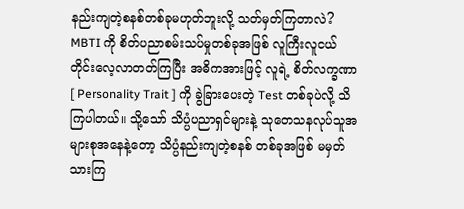နည်းကျတဲ့စနစ်တစ်ခုမဟုတ်ဘူးလို့ သတ်မှတ်ကြတာလဲ?
MBTI ကို စိတ်ပညာစမ်းသပ်မှုတစ်ခုအဖြစ် လူကြီးလူငယ်တိုင်းလေ့လာတတ်ကြပြီး အဓိကအားဖြင့် လူရဲ့ စိတ်လက္ခဏာ [ Personality Trait ] ကို ခွဲခြားပေးတဲ့ Test တစ်ခုပဲလို့ သိကြပါတယ်။ သို့သော် သိပ္ပံပညာရှင်များနဲ့ သုတေသနလုပ်သူအများစုအနေနဲ့တော့ သိပ္ပံနည်းကျတဲ့စနစ် တစ်ခုအဖြစ် မမှတ်သားကြ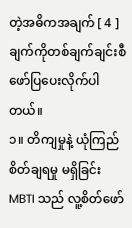တဲ့အဓိကအချက် [ 4 ] ချက်ကိုတစ်ချက်ချင်းစီ ဖော်ပြပေးလိုက်ပါတယ်။
၁။ တိကျမှုနဲ့ ယုံကြည်စိတ်ချရမှု မရှိခြင်း
MBTI သည် လူ့စိတ်ဖော်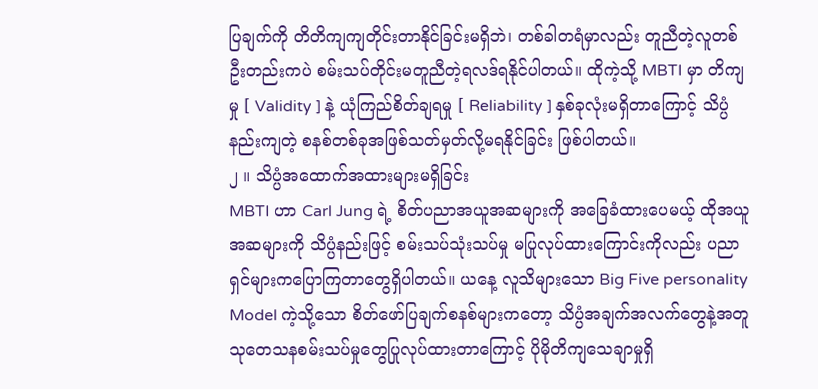ပြချက်ကို တိတိကျကျတိုင်းတာနိုင်ခြင်းမရှိဘဲ၊ တစ်ခါတရံမှာလည်း တူညီတဲ့လူတစ်ဦးတည်းကပဲ စမ်းသပ်တိုင်းမတူညီတဲ့ရလဒ်ရနိုင်ပါတယ်။ ထိုကဲ့သို့ MBTI မှာ တိကျမှု [ Validity ] နဲ့ ယုံကြည်စိတ်ချရမှု [ Reliability ] နှစ်ခုလုံးမရှိတာကြောင့် သိပ္ပံနည်းကျတဲ့ စနစ်တစ်ခုအဖြစ်သတ်မှတ်လို့မရနိုင်ခြင်း ဖြစ်ပါတယ်။
၂ ။ သိပ္ပံအထောက်အထားများမရှိခြင်း
MBTI ဟာ Carl Jung ရဲ့ စိတ်ပညာအယူအဆများကို အခြေခံထားပေမယ့် ထိုအယူအဆများကို သိပ္ပံနည်းဖြင့် စမ်းသပ်သုံးသပ်မှု မပြုလုပ်ထားကြောင်းကိုလည်း ပညာရှင်များကပြောကြတာတွေရှိပါတယ်။ ယနေ့ လူသိများသော Big Five personality Model ကဲ့သို့သော စိတ်ဖော်ပြချက်စနစ်များကတော့ သိပ္ပံအချက်အလက်တွေနဲ့အတူ သုတေသနစမ်းသပ်မှုတွေပြုလုပ်ထားတာကြောင့် ပိုမိုတိကျသေချာမှုရှိ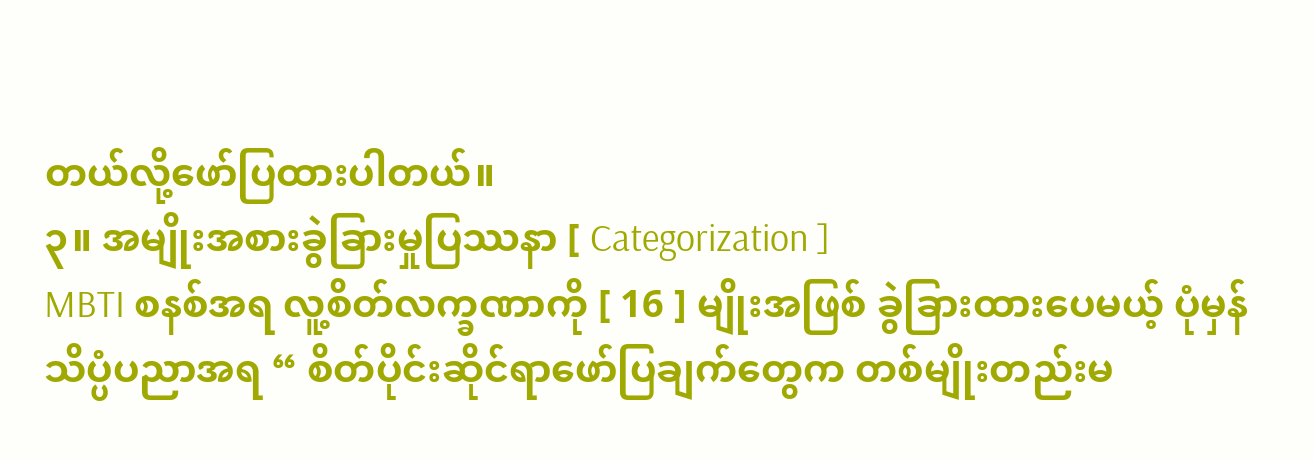တယ်လို့ဖော်ပြထားပါတယ်။
၃။ အမျိုးအစားခွဲခြားမှုပြဿနာ [ Categorization ]
MBTI စနစ်အရ လူ့စိတ်လက္ခဏာကို [ 16 ] မျိုးအဖြစ် ခွဲခြားထားပေမယ့် ပုံမှန်သိပ္ပံပညာအရ “ စိတ်ပိုင်းဆိုင်ရာဖော်ပြချက်တွေက တစ်မျိုးတည်းမ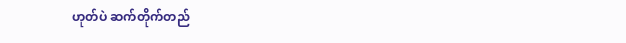ဟုတ်ပဲ ဆက်တိုက်တည်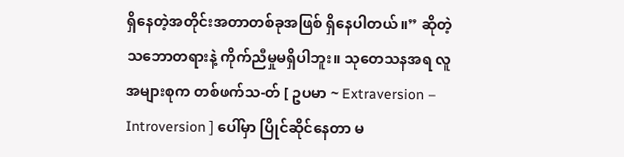ရှိနေတဲ့အတိုင်းအတာတစ်ခုအဖြစ် ရှိနေပါတယ်။” ဆိုတဲ့ သဘောတရားနဲ့ ကိုက်ညီမှုမရှိပါဘူး။ သုတေသနအရ လူအများစုက တစ်ဖက်သ-တ် [ ဥပမာ ~ Extraversion – Introversion ] ပေါ်မှာ ပြိုင်ဆိုင်နေတာ မ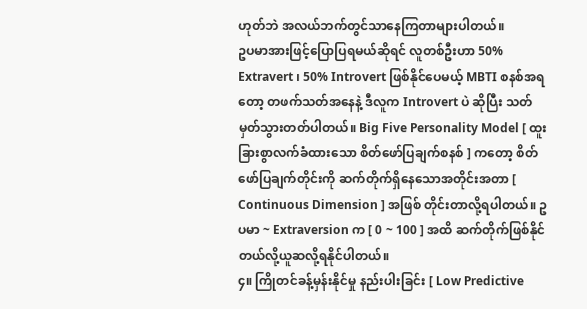ဟုတ်ဘဲ အလယ်ဘက်တွင်သာနေကြတာများပါတယ်။
ဥပမာအားဖြင့်ပြောပြရမယ်ဆိုရင် လူတစ်ဦးဟာ 50% Extravert ၊ 50% Introvert ဖြစ်နိုင်ပေမယ့် MBTI စနစ်အရတော့ တဖက်သတ်အနေနဲ့ ဒီလူက Introvert ပဲ ဆိုပြီး သတ်မှတ်သွားတတ်ပါတယ်။ Big Five Personality Model [ ထူးခြားစွာလက်ခံထားသော စိတ်ဖော်ပြချက်စနစ် ] ကတော့ စိတ်ဖော်ပြချက်တိုင်းကို ဆက်တိုက်ရှိနေသောအတိုင်းအတာ [ Continuous Dimension ] အဖြစ် တိုင်းတာလို့ရပါတယ်။ ဥပမာ ~ Extraversion က [ 0 ~ 100 ] အထိ ဆက်တိုက်ဖြစ်နိုင်တယ်လို့ယူဆလို့ရနိုင်ပါတယ်။
၄။ ကြိုတင်ခန့်မှန်းနိုင်မှု နည်းပါးခြင်း [ Low Predictive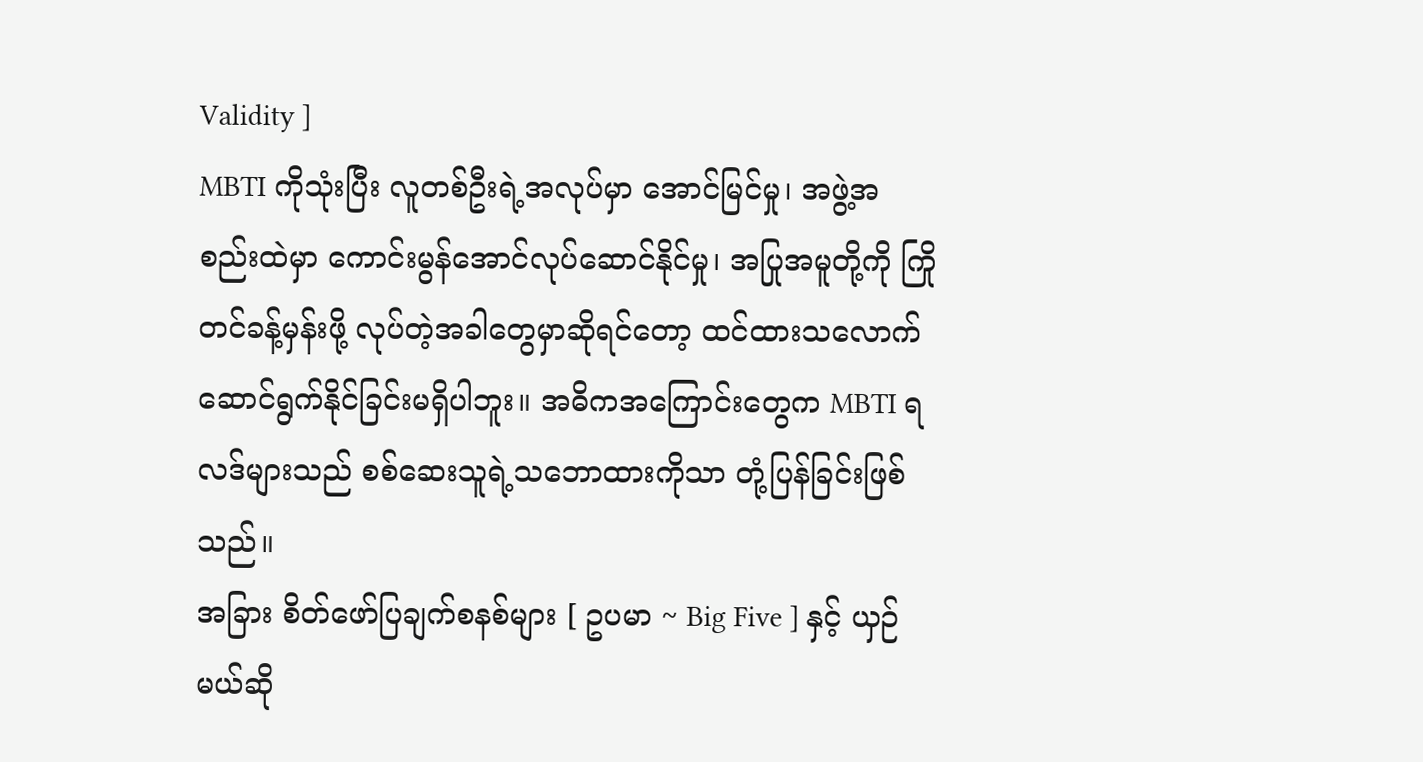Validity ]
MBTI ကိုသုံးပြီး လူတစ်ဦးရဲ့အလုပ်မှာ အောင်မြင်မှု၊ အဖွဲ့အစည်းထဲမှာ ကောင်းမွန်အောင်လုပ်ဆောင်နိုင်မှု၊ အပြုအမူတို့ကို ကြိုတင်ခန့်မှန်းဖို့ လုပ်တဲ့အခါတွေမှာဆိုရင်တော့ ထင်ထားသလောက် ဆောင်ရွက်နိုင်ခြင်းမရှိပါဘူး။ အဓိကအကြောင်းတွေက MBTI ရလဒ်များသည် စစ်ဆေးသူရဲ့သဘောထားကိုသာ တုံ့ပြန်ခြင်းဖြစ်သည်။
အခြား စိတ်ဖော်ပြချက်စနစ်များ [ ဥပမာ ~ Big Five ] နှင့် ယှဉ်မယ်ဆို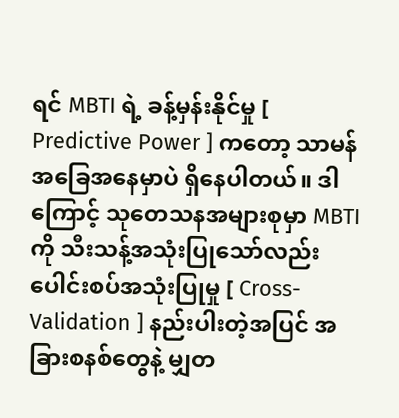ရင် MBTI ရဲ့ ခန့်မှန်းနိုင်မှု [ Predictive Power ] ကတော့ သာမန်အခြေအနေမှာပဲ ရှိနေပါတယ်။ ဒါကြောင့် သုတေသနအများစုမှာ MBTI ကို သီးသန့်အသုံးပြုသော်လည်း ပေါင်းစပ်အသုံးပြုမှု [ Cross-Validation ] နည်းပါးတဲ့အပြင် အခြားစနစ်တွေနဲ့ မျှတ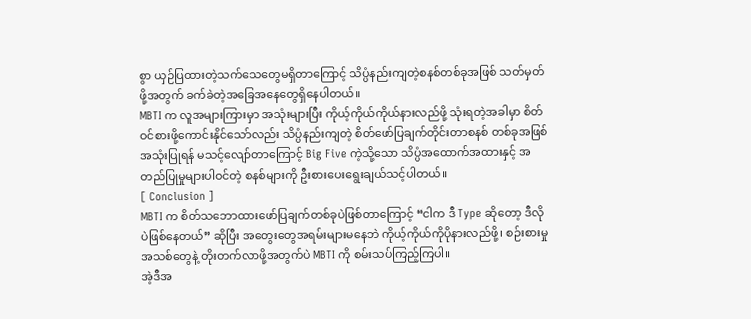စွာ ယှဉ်ပြထားတဲ့သက်သေတွေမရှိတာကြောင့် သိပ္ပံနည်းကျတဲ့စနစ်တစ်ခုအဖြစ် သတ်မှတ်ဖို့အတွက် ခက်ခဲတဲ့အခြေအနေတွေရှိနေပါတယ်။
MBTI က လူအများကြားမှာ အသုံးများပြီး ကိုယ့်ကိုယ်ကိုယ်နားလည်ဖို့ သုံးရတဲ့အခါမှာ စိတ်ဝင်စားဖို့ကောင်းနိုင်သော်လည်း သိပ္ပံနည်းကျတဲ့ စိတ်ဖော်ပြချက်တိုင်းတာစနစ် တစ်ခုအဖြစ် အသုံးပြုရန် မသင့်လျော်တာကြောင့် Big Five ကဲ့သို့သော သိပ္ပံအထောက်အထားနှင့် အတည်ပြုမှုများပါဝင်တဲ့ စနစ်များကို ဦးစားပေးရွေးချယ်သင့်ပါတယ်။
[ Conclusion ]
MBTI က စိတ်သဘောထားဖော်ပြချက်တစ်ခုပဲဖြစ်တာကြောင့် “ငါက ဒီ Type ဆိုတော့ ဒီလိုပဲဖြစ်နေတယ်” ဆိုပြီး အတွေးတွေအရမ်းများမနေဘဲ ကိုယ့်ကိုယ်ကိုပိုနားလည်ဖို့၊ စဉ်းစားမှုအသစ်တွေနဲ့ တိုးတက်လာဖို့အတွက်ပဲ MBTI ကို စမ်းသပ်ကြည့်ကြပါ။
အဲ့ဒီအ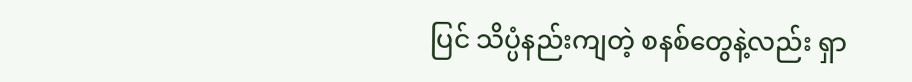ပြင် သိပ္ပံနည်းကျတဲ့ စနစ်တွေနဲ့လည်း ရှာ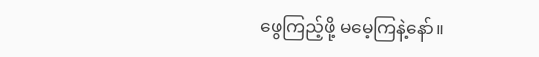ဖွေကြည့်ဖို့ မမေ့ကြနဲ့နော်။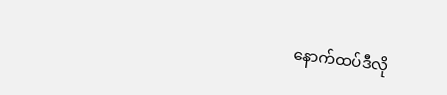နောက်ထပ်ဒီလို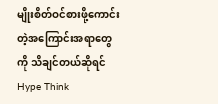မျိုးစိတ်ဝင်စားဖို့ကောင်းတဲ့အကြောင်းအရာတွေကို သိချင်တယ်ဆိုရင် Hype Think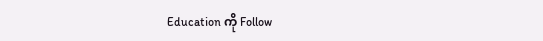Education ကို Follow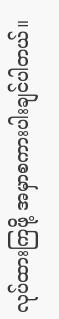လုပ်ထားကြဖို့ အမှာစကားပါးချင်ပါတယ်။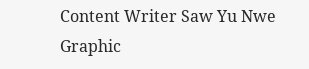Content Writer Saw Yu Nwe
Graphic